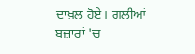ਦਾਖ਼ਲ ਹੋਏ। ਗਲੀਆਂ ਬਜ਼ਾਰਾਂ 'ਚ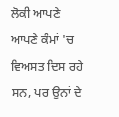ਲੋਕੀ ਆਪਣੇ ਆਪਣੇ ਕੰਮਾਂ 'ਚ ਵਿਅਸਤ ਦਿਸ ਰਹੇ ਸਨ, ਪਰ ਉਨਾਂ ਦੇ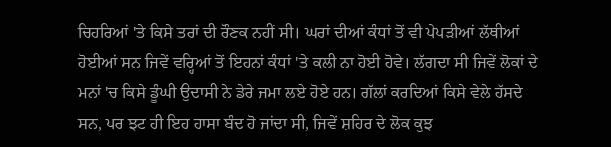ਚਿਹਰਿਆਂ 'ਤੇ ਕਿਸੇ ਤਰਾਂ ਦੀ ਰੌਣਕ ਨਹੀਂ ਸੀ। ਘਰਾਂ ਦੀਆਂ ਕੰਧਾਂ ਤੋਂ ਵੀ ਪੇਪੜੀਆਂ ਲੱਥੀਆਂ ਹੋਈਆਂ ਸਨ ਜਿਵੇਂ ਵਰ੍ਹਿਆਂ ਤੋਂ ਇਹਨਾਂ ਕੰਧਾਂ 'ਤੇ ਕਲੀ ਨਾ ਹੋਈ ਹੋਵੇ। ਲੱਗਦਾ ਸੀ ਜਿਵੇਂ ਲੋਕਾਂ ਦੇ ਮਨਾਂ 'ਚ ਕਿਸੇ ਡੂੰਘੀ ਉਦਾਸੀ ਨੇ ਡੇਰੇ ਜਮਾ ਲਏ ਹੋਏ ਹਨ। ਗੱਲਾਂ ਕਰਦਿਆਂ ਕਿਸੇ ਵੇਲੇ ਹੱਸਦੇ ਸਨ, ਪਰ ਝਟ ਹੀ ਇਹ ਹਾਸਾ ਬੰਦ ਹੋ ਜਾਂਦਾ ਸੀ, ਜਿਵੇਂ ਸ਼ਹਿਰ ਦੇ ਲੋਕ ਕੁਝ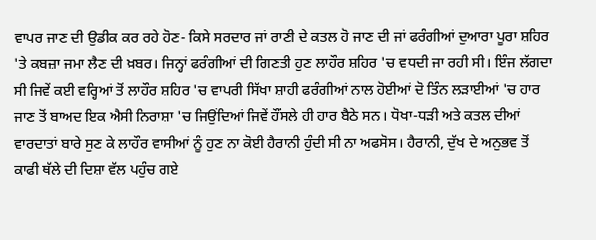ਵਾਪਰ ਜਾਣ ਦੀ ਉਡੀਕ ਕਰ ਰਹੇ ਹੋਣ- ਕਿਸੇ ਸਰਦਾਰ ਜਾਂ ਰਾਣੀ ਦੇ ਕਤਲ ਹੋ ਜਾਣ ਦੀ ਜਾਂ ਫਰੰਗੀਆਂ ਦੁਆਰਾ ਪੂਰਾ ਸ਼ਹਿਰ 'ਤੇ ਕਬਜ਼ਾ ਜਮਾ ਲੈਣ ਦੀ ਖ਼ਬਰ। ਜਿਨ੍ਹਾਂ ਫਰੰਗੀਆਂ ਦੀ ਗਿਣਤੀ ਹੁਣ ਲਾਹੌਰ ਸ਼ਹਿਰ 'ਚ ਵਧਦੀ ਜਾ ਰਹੀ ਸੀ। ਇੰਜ ਲੱਗਦਾ ਸੀ ਜਿਵੇਂ ਕਈ ਵਰ੍ਹਿਆਂ ਤੋਂ ਲਾਹੌਰ ਸ਼ਹਿਰ 'ਚ ਵਾਪਰੀ ਸਿੱਖਾ ਸ਼ਾਹੀ ਫਰੰਗੀਆਂ ਨਾਲ ਹੋਈਆਂ ਦੋ ਤਿੰਨ ਲੜਾਈਆਂ 'ਚ ਹਾਰ ਜਾਣ ਤੋਂ ਬਾਅਦ ਇਕ ਐਸੀ ਨਿਰਾਸ਼ਾ 'ਚ ਜਿਉਂਦਿਆਂ ਜਿਵੇਂ ਹੌਂਸਲੇ ਹੀ ਹਾਰ ਬੈਠੇ ਸਨ। ਧੋਖਾ-ਧੜੀ ਅਤੇ ਕਤਲ ਦੀਆਂ ਵਾਰਦਾਤਾਂ ਬਾਰੇ ਸੁਣ ਕੇ ਲਾਹੌਰ ਵਾਸੀਆਂ ਨੂੰ ਹੁਣ ਨਾ ਕੋਈ ਹੈਰਾਨੀ ਹੁੰਦੀ ਸੀ ਨਾ ਅਫਸੋਸ। ਹੈਰਾਨੀ, ਦੁੱਖ ਦੇ ਅਨੁਭਵ ਤੋਂ ਕਾਫੀ ਥੱਲੇ ਦੀ ਦਿਸ਼ਾ ਵੱਲ ਪਹੁੰਚ ਗਏ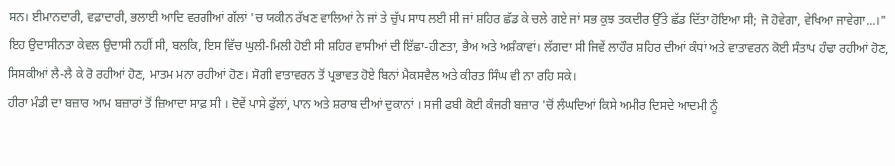ਸਨ। ਈਮਾਨਦਾਰੀ, ਵਫ਼ਾਦਾਰੀ, ਭਲਾਈ ਆਦਿ ਵਰਗੀਆਂ ਗੱਲਾਂ 'ਚ ਯਕੀਨ ਰੱਖਣ ਵਾਲਿਆਂ ਨੇ ਜਾਂ ਤੇ ਚੁੱਪ ਸਾਧ ਲਈ ਸੀ ਜਾਂ ਸ਼ਹਿਰ ਛੱਡ ਕੇ ਚਲੇ ਗਏ ਜਾਂ ਸਭ ਕੁਝ ਤਕਦੀਰ ਉੱਤੇ ਛੱਡ ਦਿੱਤਾ ਹੋਇਆ ਸੀ; ਜੋ ਹੋਵੇਗਾ, ਵੇਖਿਆ ਜਾਵੇਗਾ...।" ਇਹ ਉਦਾਸੀਨਤਾ ਕੇਵਲ ਉਦਾਸੀ ਨਹੀਂ ਸੀ, ਬਲਕਿ, ਇਸ ਵਿੱਚ ਘੁਲੀ-ਮਿਲੀ ਹੋਈ ਸੀ ਸ਼ਹਿਰ ਵਾਸੀਆਂ ਦੀ ਇੱਛਾ-ਹੀਣਤਾ, ਭੈਅ ਅਤੇ ਅਸ਼ੰਕਾਵਾਂ। ਲੱਗਦਾ ਸੀ ਜਿਵੇਂ ਲਾਹੌਰ ਸ਼ਹਿਰ ਦੀਆਂ ਕੰਧਾਂ ਅਤੇ ਵਾਤਾਵਰਨ ਕੋਈ ਸੰਤਾਪ ਹੰਢਾ ਰਹੀਆਂ ਹੋਣ, ਸਿਸਕੀਆਂ ਲੈ-ਲੈ ਕੇ ਰੋ ਰਹੀਆਂ ਹੋਣ, ਮਾਤਮ ਮਨਾ ਰਹੀਆਂ ਹੋਣ। ਸੋਗੀ ਵਾਤਾਵਰਨ ਤੋਂ ਪ੍ਰਭਾਵਤ ਹੋਏ ਬਿਨਾਂ ਮੈਕਸਵੈਲ ਅਤੇ ਕੀਰਤ ਸਿੰਘ ਵੀ ਨਾ ਰਹਿ ਸਕੇ।
ਹੀਰਾ ਮੰਡੀ ਦਾ ਬਜ਼ਾਰ ਆਮ ਬਜ਼ਾਰਾਂ ਤੋਂ ਜ਼ਿਆਦਾ ਸਾਫ਼ ਸੀ । ਦੋਵੇਂ ਪਾਸੇ ਫੁੱਲਾਂ, ਪਾਨ ਅਤੇ ਸ਼ਰਾਬ ਦੀਆਂ ਦੁਕਾਨਾਂ । ਸਜੀ ਫਬੀ ਕੋਈ ਕੰਜਰੀ ਬਜ਼ਾਰ 'ਚੋਂ ਲੰਘਦਿਆਂ ਕਿਸੇ ਅਮੀਰ ਦਿਸਦੇ ਆਦਮੀ ਨੂੰ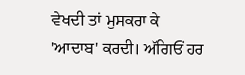ਵੇਖਦੀ ਤਾਂ ਮੁਸਕਰਾ ਕੇ 'ਆਦਾਬ' ਕਰਦੀ। ਅੱਗਿਓਂ ਹਰ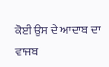ਕੋਈ ਉਸ ਦੇ ਆਦਾਬ ਦਾ ਵਾਜਬ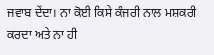ਜਵਾਬ ਦੇਂਦਾ। ਨਾ ਕੋਈ ਕਿਸੇ ਕੰਜਰੀ ਨਾਲ ਮਸ਼ਕਰੀ ਕਰਦਾ ਅਤੇ ਨਾ ਹੀ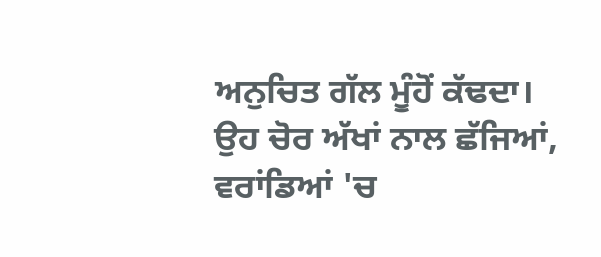ਅਨੁਚਿਤ ਗੱਲ ਮੂੰਹੋਂ ਕੱਢਦਾ।
ਉਹ ਚੋਰ ਅੱਖਾਂ ਨਾਲ ਛੱਜਿਆਂ, ਵਰਾਂਡਿਆਂ 'ਚ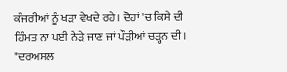ਕੰਜਰੀਆਂ ਨੂੰ ਖੜਾ ਵੇਖਦੇ ਰਹੇ। ਦੋਹਾਂ 'ਚ ਕਿਸੇ ਦੀ ਹਿੰਮਤ ਨਾ ਪਈ ਨੇੜੇ ਜਾਣ ਜਾਂ ਪੌੜੀਆਂ ਚੜ੍ਹਨ ਦੀ।
"ਦਰਅਸਲ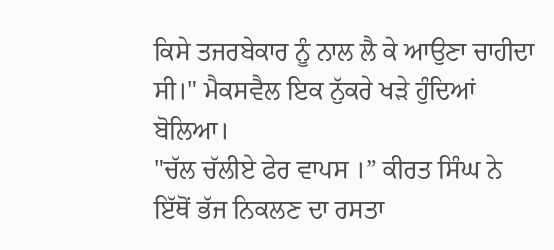ਕਿਸੇ ਤਜਰਬੇਕਾਰ ਨੂੰ ਨਾਲ ਲੈ ਕੇ ਆਉਣਾ ਚਾਹੀਦਾ ਸੀ।" ਮੈਕਸਵੈਲ ਇਕ ਨੁੱਕਰੇ ਖੜੇ ਹੁੰਦਿਆਂ ਬੋਲਿਆ।
"ਚੱਲ ਚੱਲੀਏ ਫੇਰ ਵਾਪਸ ।” ਕੀਰਤ ਸਿੰਘ ਨੇ ਇੱਥੋਂ ਭੱਜ ਨਿਕਲਣ ਦਾ ਰਸਤਾ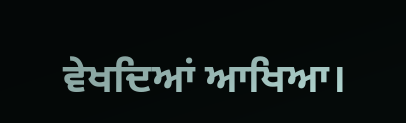ਵੇਖਦਿਆਂ ਆਖਿਆ।